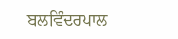ਬਲਵਿੰਦਰਪਾਲ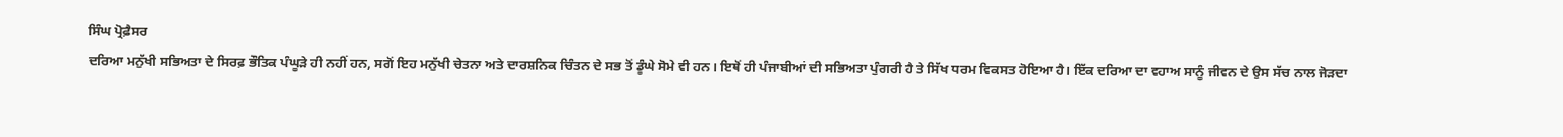ਸਿੰਘ ਪ੍ਰੋਫ਼ੈਸਰ
ਦਰਿਆ ਮਨੁੱਖੀ ਸਭਿਅਤਾ ਦੇ ਸਿਰਫ਼ ਭੌਤਿਕ ਪੰਘੂੜੇ ਹੀ ਨਹੀਂ ਹਨ, ਸਗੋਂ ਇਹ ਮਨੁੱਖੀ ਚੇਤਨਾ ਅਤੇ ਦਾਰਸ਼ਨਿਕ ਚਿੰਤਨ ਦੇ ਸਭ ਤੋਂ ਡੂੰਘੇ ਸੋਮੇ ਵੀ ਹਨ। ਇਥੋਂ ਹੀ ਪੰਜਾਬੀਆਂ ਦੀ ਸਭਿਅਤਾ ਪੁੰਗਰੀ ਹੈ ਤੇ ਸਿੱਖ ਧਰਮ ਵਿਕਸਤ ਹੋਇਆ ਹੈ। ਇੱਕ ਦਰਿਆ ਦਾ ਵਹਾਅ ਸਾਨੂੰ ਜੀਵਨ ਦੇ ਉਸ ਸੱਚ ਨਾਲ ਜੋੜਦਾ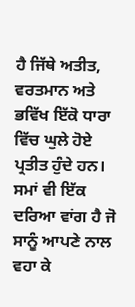ਹੈ ਜਿੱਥੇ ਅਤੀਤ, ਵਰਤਮਾਨ ਅਤੇ ਭਵਿੱਖ ਇੱਕੋ ਧਾਰਾ ਵਿੱਚ ਘੁਲੇ ਹੋਏ ਪ੍ਰਤੀਤ ਹੁੰਦੇ ਹਨ।
ਸਮਾਂ ਵੀ ਇੱਕ ਦਰਿਆ ਵਾਂਗ ਹੈ ਜੋ ਸਾਨੂੰ ਆਪਣੇ ਨਾਲ ਵਹਾ ਕੇ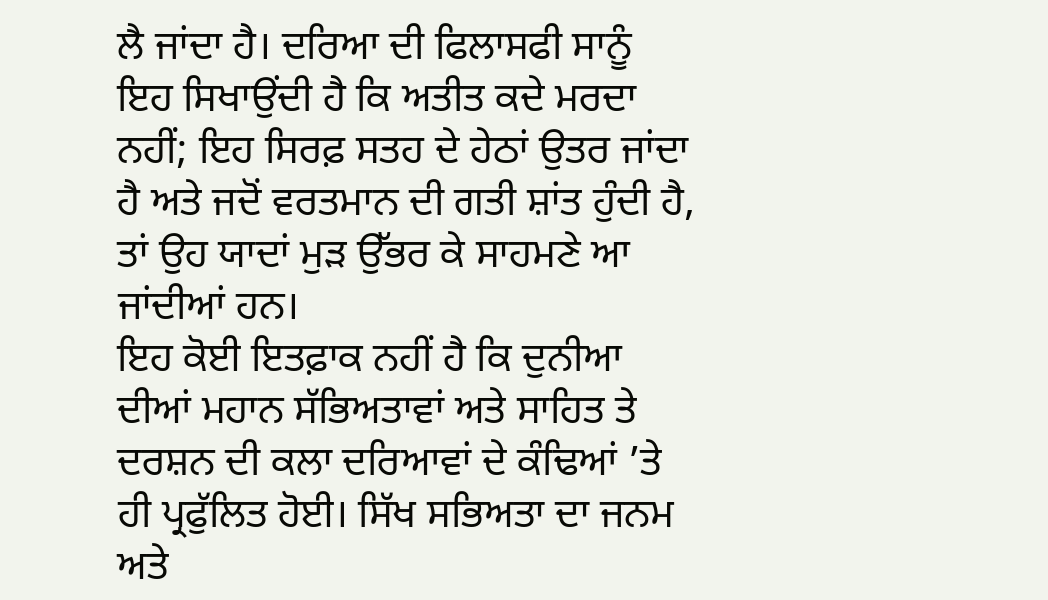ਲੈ ਜਾਂਦਾ ਹੈ। ਦਰਿਆ ਦੀ ਫਿਲਾਸਫੀ ਸਾਨੂੰ ਇਹ ਸਿਖਾਉਂਦੀ ਹੈ ਕਿ ਅਤੀਤ ਕਦੇ ਮਰਦਾ ਨਹੀਂ; ਇਹ ਸਿਰਫ਼ ਸਤਹ ਦੇ ਹੇਠਾਂ ਉਤਰ ਜਾਂਦਾ ਹੈ ਅਤੇ ਜਦੋਂ ਵਰਤਮਾਨ ਦੀ ਗਤੀ ਸ਼ਾਂਤ ਹੁੰਦੀ ਹੈ, ਤਾਂ ਉਹ ਯਾਦਾਂ ਮੁੜ ਉੱਭਰ ਕੇ ਸਾਹਮਣੇ ਆ ਜਾਂਦੀਆਂ ਹਨ।
ਇਹ ਕੋਈ ਇਤਫ਼ਾਕ ਨਹੀਂ ਹੈ ਕਿ ਦੁਨੀਆ ਦੀਆਂ ਮਹਾਨ ਸੱਭਿਅਤਾਵਾਂ ਅਤੇ ਸਾਹਿਤ ਤੇ ਦਰਸ਼ਨ ਦੀ ਕਲਾ ਦਰਿਆਵਾਂ ਦੇ ਕੰਢਿਆਂ ’ਤੇ ਹੀ ਪ੍ਰਫੁੱਲਿਤ ਹੋਈ। ਸਿੱਖ ਸਭਿਅਤਾ ਦਾ ਜਨਮ ਅਤੇ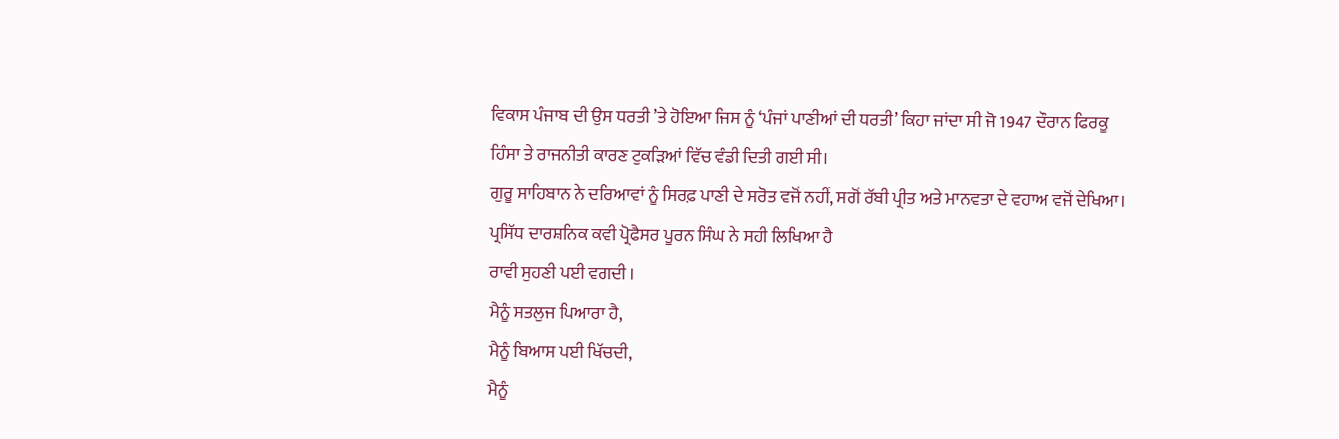ਵਿਕਾਸ ਪੰਜਾਬ ਦੀ ਉਸ ਧਰਤੀ ’ਤੇ ਹੋਇਆ ਜਿਸ ਨੂੰ ‘ਪੰਜਾਂ ਪਾਣੀਆਂ ਦੀ ਧਰਤੀ’ ਕਿਹਾ ਜਾਂਦਾ ਸੀ ਜੋ 1947 ਦੌਰਾਨ ਫਿਰਕੂ ਹਿੰਸਾ ਤੇ ਰਾਜਨੀਤੀ ਕਾਰਣ ਟੁਕੜਿਆਂ ਵਿੱਚ ਵੰਡੀ ਦਿਤੀ ਗਈ ਸੀ।
ਗੁਰੂ ਸਾਹਿਬਾਨ ਨੇ ਦਰਿਆਵਾਂ ਨੂੰ ਸਿਰਫ਼ ਪਾਣੀ ਦੇ ਸਰੋਤ ਵਜੋਂ ਨਹੀਂ, ਸਗੋਂ ਰੱਬੀ ਪ੍ਰੀਤ ਅਤੇ ਮਾਨਵਤਾ ਦੇ ਵਹਾਅ ਵਜੋਂ ਦੇਖਿਆ। ਪ੍ਰਸਿੱਧ ਦਾਰਸ਼ਨਿਕ ਕਵੀ ਪ੍ਰੋਫੈਸਰ ਪੂਰਨ ਸਿੰਘ ਨੇ ਸਹੀ ਲਿਖਿਆ ਹੈ
ਰਾਵੀ ਸੁਹਣੀ ਪਈ ਵਗਦੀ ।
ਮੈਨੂੰ ਸਤਲੁਜ ਪਿਆਰਾ ਹੈ,
ਮੈਨੂੰ ਬਿਆਸ ਪਈ ਖਿੱਚਦੀ,
ਮੈਨੂੰ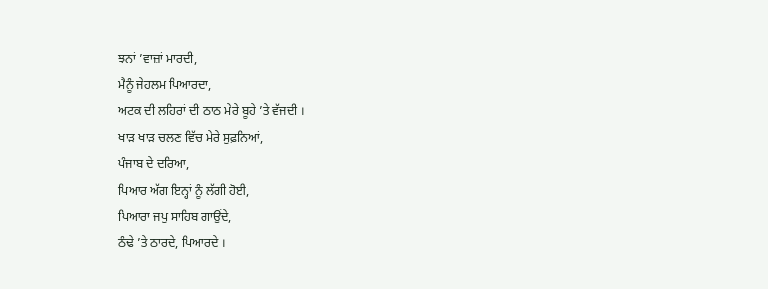ਝਨਾਂ ’ਵਾਜ਼ਾਂ ਮਾਰਦੀ,
ਮੈਨੂੰ ਜੇਹਲਮ ਪਿਆਰਦਾ,
ਅਟਕ ਦੀ ਲਹਿਰਾਂ ਦੀ ਠਾਠ ਮੇਰੇ ਬੂਹੇ ’ਤੇ ਵੱਜਦੀ ।
ਖਾੜ ਖਾੜ ਚਲਣ ਵਿੱਚ ਮੇਰੇ ਸੁਫ਼ਨਿਆਂ,
ਪੰਜਾਬ ਦੇ ਦਰਿਆ,
ਪਿਆਰ ਅੱਗ ਇਨ੍ਹਾਂ ਨੂੰ ਲੱਗੀ ਹੋਈ,
ਪਿਆਰਾ ਜਪੁ ਸਾਹਿਬ ਗਾਉਂਦੇ,
ਠੰਢੇ ’ਤੇ ਠਾਰਦੇ, ਪਿਆਰਦੇ ।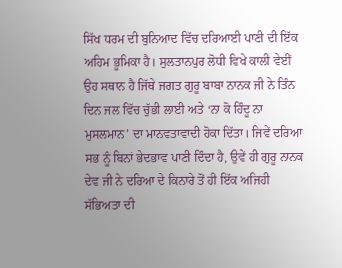ਸਿੱਖ ਧਰਮ ਦੀ ਬੁਨਿਆਦ ਵਿੱਚ ਦਰਿਆਈ ਪਾਣੀ ਦੀ ਇੱਕ ਅਹਿਮ ਭੂਮਿਕਾ ਹੈ। ਸੁਲਤਾਨਪੁਰ ਲੋਧੀ ਵਿਖੇ ਕਾਲੀ ਵੇਈਂ ਉਹ ਸਥਾਨ ਹੈ ਜਿੱਥੇ ਜਗਤ ਗੁਰੂ ਬਾਬਾ ਨਾਨਕ ਜੀ ਨੇ ਤਿੰਨ ਦਿਨ ਜਲ ਵਿੱਚ ਚੁੱਭੀ ਲਾਈ ਅਤੇ ‘ਨਾ ਕੋ ਹਿੰਦੂ ਨਾ ਮੁਸਲਮਾਨ’ ਦਾ ਮਾਨਵਤਾਵਾਦੀ ਹੋਕਾ ਦਿੱਤਾ। ਜਿਵੇਂ ਦਰਿਆ ਸਭ ਨੂੰ ਬਿਨਾਂ ਭੇਦਭਾਵ ਪਾਣੀ ਦਿੰਦਾ ਹੈ, ਉਵੇਂ ਹੀ ਗੁਰੂ ਨਾਨਕ ਦੇਵ ਜੀ ਨੇ ਦਰਿਆ ਦੇ ਕਿਨਾਰੇ ਤੋਂ ਹੀ ਇੱਕ ਅਜਿਹੀ ਸੱਭਿਅਤਾ ਦੀ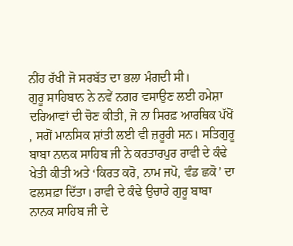ਨੀਂਹ ਰੱਖੀ ਜੋ ਸਰਬੱਤ ਦਾ ਭਲਾ ਮੰਗਦੀ ਸੀ।
ਗੁਰੂ ਸਾਹਿਬਾਨ ਨੇ ਨਵੇਂ ਨਗਰ ਵਸਾਉਣ ਲਈ ਹਮੇਸ਼ਾ ਦਰਿਆਵਾਂ ਦੀ ਚੋਣ ਕੀਤੀ, ਜੋ ਨਾ ਸਿਰਫ਼ ਆਰਥਿਕ ਪੱਖੋਂ , ਸਗੋਂ ਮਾਨਸਿਕ ਸ਼ਾਂਤੀ ਲਈ ਵੀ ਜ਼ਰੂਰੀ ਸਨ। ਸਤਿਗੁਰੂ ਬਾਬਾ ਨਾਨਕ ਸਾਹਿਬ ਜੀ ਨੇ ਕਰਤਾਰਪੁਰ ਰਾਵੀ ਦੇ ਕੰਢੇ ਖੇਤੀ ਕੀਤੀ ਅਤੇ ‘ਕਿਰਤ ਕਰੋ, ਨਾਮ ਜਪੋ, ਵੰਡ ਛਕੋ’ ਦਾ ਫਲਸਫ਼ਾ ਦਿੱਤਾ। ਰਾਵੀ ਦੇ ਕੰਢੇ ਉਚਾਰੇ ਗੁਰੂ ਬਾਬਾ ਨਾਨਕ ਸਾਹਿਬ ਜੀ ਦੇ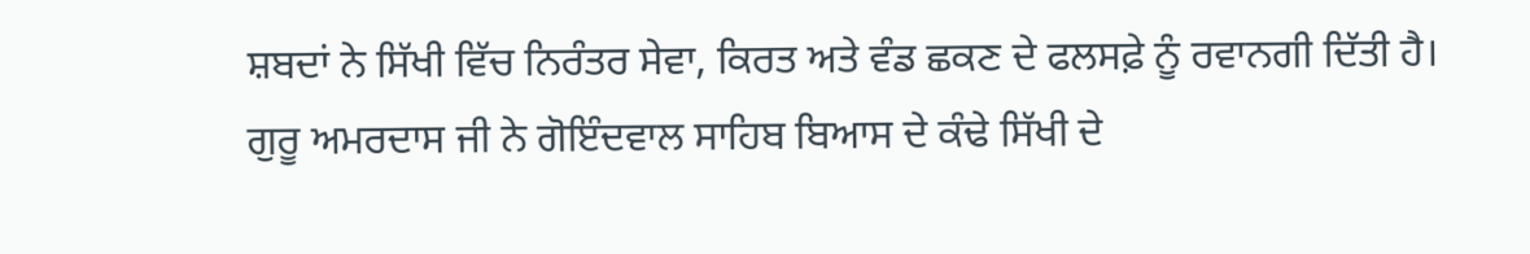ਸ਼ਬਦਾਂ ਨੇ ਸਿੱਖੀ ਵਿੱਚ ਨਿਰੰਤਰ ਸੇਵਾ, ਕਿਰਤ ਅਤੇ ਵੰਡ ਛਕਣ ਦੇ ਫਲਸਫ਼ੇ ਨੂੰ ਰਵਾਨਗੀ ਦਿੱਤੀ ਹੈ।
ਗੁਰੂ ਅਮਰਦਾਸ ਜੀ ਨੇ ਗੋਇੰਦਵਾਲ ਸਾਹਿਬ ਬਿਆਸ ਦੇ ਕੰਢੇ ਸਿੱਖੀ ਦੇ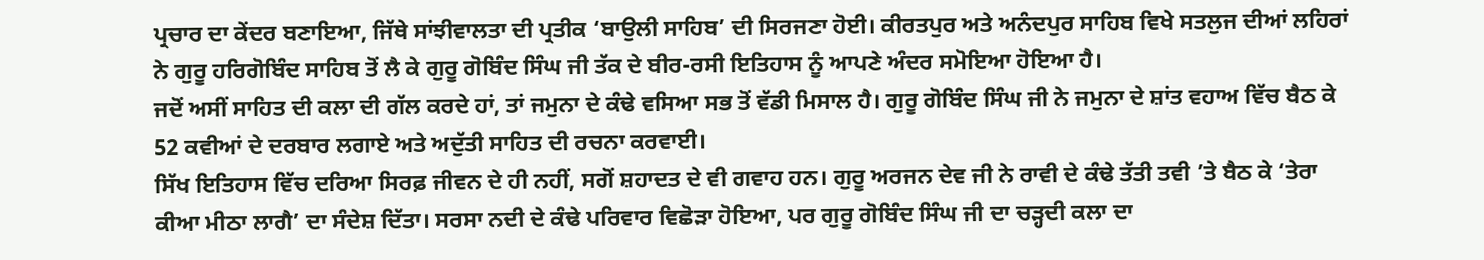ਪ੍ਰਚਾਰ ਦਾ ਕੇਂਦਰ ਬਣਾਇਆ, ਜਿੱਥੇ ਸਾਂਝੀਵਾਲਤਾ ਦੀ ਪ੍ਰਤੀਕ ‘ਬਾਉਲੀ ਸਾਹਿਬ’ ਦੀ ਸਿਰਜਣਾ ਹੋਈ। ਕੀਰਤਪੁਰ ਅਤੇ ਅਨੰਦਪੁਰ ਸਾਹਿਬ ਵਿਖੇ ਸਤਲੁਜ ਦੀਆਂ ਲਹਿਰਾਂ ਨੇ ਗੁਰੂ ਹਰਿਗੋਬਿੰਦ ਸਾਹਿਬ ਤੋਂ ਲੈ ਕੇ ਗੁਰੂ ਗੋਬਿੰਦ ਸਿੰਘ ਜੀ ਤੱਕ ਦੇ ਬੀਰ-ਰਸੀ ਇਤਿਹਾਸ ਨੂੰ ਆਪਣੇ ਅੰਦਰ ਸਮੋਇਆ ਹੋਇਆ ਹੈ।
ਜਦੋਂ ਅਸੀਂ ਸਾਹਿਤ ਦੀ ਕਲਾ ਦੀ ਗੱਲ ਕਰਦੇ ਹਾਂ, ਤਾਂ ਜਮੁਨਾ ਦੇ ਕੰਢੇ ਵਸਿਆ ਸਭ ਤੋਂ ਵੱਡੀ ਮਿਸਾਲ ਹੈ। ਗੁਰੂ ਗੋਬਿੰਦ ਸਿੰਘ ਜੀ ਨੇ ਜਮੁਨਾ ਦੇ ਸ਼ਾਂਤ ਵਹਾਅ ਵਿੱਚ ਬੈਠ ਕੇ 52 ਕਵੀਆਂ ਦੇ ਦਰਬਾਰ ਲਗਾਏ ਅਤੇ ਅਦੁੱਤੀ ਸਾਹਿਤ ਦੀ ਰਚਨਾ ਕਰਵਾਈ।
ਸਿੱਖ ਇਤਿਹਾਸ ਵਿੱਚ ਦਰਿਆ ਸਿਰਫ਼ ਜੀਵਨ ਦੇ ਹੀ ਨਹੀਂ, ਸਗੋਂ ਸ਼ਹਾਦਤ ਦੇ ਵੀ ਗਵਾਹ ਹਨ। ਗੁਰੂ ਅਰਜਨ ਦੇਵ ਜੀ ਨੇ ਰਾਵੀ ਦੇ ਕੰਢੇ ਤੱਤੀ ਤਵੀ ’ਤੇ ਬੈਠ ਕੇ ‘ਤੇਰਾ ਕੀਆ ਮੀਠਾ ਲਾਗੈ’ ਦਾ ਸੰਦੇਸ਼ ਦਿੱਤਾ। ਸਰਸਾ ਨਦੀ ਦੇ ਕੰਢੇ ਪਰਿਵਾਰ ਵਿਛੋੜਾ ਹੋਇਆ, ਪਰ ਗੁਰੂ ਗੋਬਿੰਦ ਸਿੰਘ ਜੀ ਦਾ ਚੜ੍ਹਦੀ ਕਲਾ ਦਾ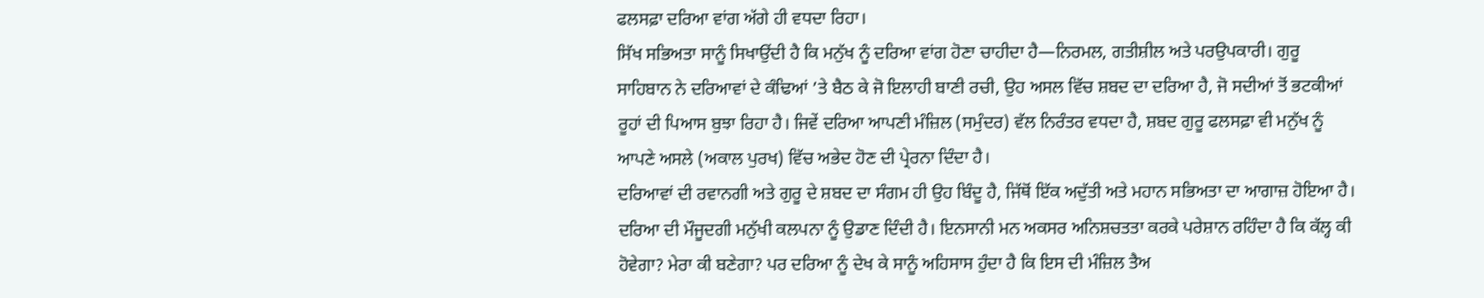ਫਲਸਫ਼ਾ ਦਰਿਆ ਵਾਂਗ ਅੱਗੇ ਹੀ ਵਧਦਾ ਰਿਹਾ।
ਸਿੱਖ ਸਭਿਅਤਾ ਸਾਨੂੰ ਸਿਖਾਉਂਦੀ ਹੈ ਕਿ ਮਨੁੱਖ ਨੂੰ ਦਰਿਆ ਵਾਂਗ ਹੋਣਾ ਚਾਹੀਦਾ ਹੈ—ਨਿਰਮਲ, ਗਤੀਸ਼ੀਲ ਅਤੇ ਪਰਉਪਕਾਰੀ। ਗੁਰੂ ਸਾਹਿਬਾਨ ਨੇ ਦਰਿਆਵਾਂ ਦੇ ਕੰਢਿਆਂ ’ਤੇ ਬੈਠ ਕੇ ਜੋ ਇਲਾਹੀ ਬਾਣੀ ਰਚੀ, ਉਹ ਅਸਲ ਵਿੱਚ ਸ਼ਬਦ ਦਾ ਦਰਿਆ ਹੈ, ਜੋ ਸਦੀਆਂ ਤੋਂ ਭਟਕੀਆਂ ਰੂਹਾਂ ਦੀ ਪਿਆਸ ਬੁਝਾ ਰਿਹਾ ਹੈ। ਜਿਵੇਂ ਦਰਿਆ ਆਪਣੀ ਮੰਜ਼ਿਲ (ਸਮੁੰਦਰ) ਵੱਲ ਨਿਰੰਤਰ ਵਧਦਾ ਹੈ, ਸ਼ਬਦ ਗੁਰੂ ਫਲਸਫ਼ਾ ਵੀ ਮਨੁੱਖ ਨੂੰ ਆਪਣੇ ਅਸਲੇ (ਅਕਾਲ ਪੁਰਖ) ਵਿੱਚ ਅਭੇਦ ਹੋਣ ਦੀ ਪ੍ਰੇਰਨਾ ਦਿੰਦਾ ਹੈ।
ਦਰਿਆਵਾਂ ਦੀ ਰਵਾਨਗੀ ਅਤੇ ਗੁਰੂ ਦੇ ਸ਼ਬਦ ਦਾ ਸੰਗਮ ਹੀ ਉਹ ਬਿੰਦੂ ਹੈ, ਜਿੱਥੋਂ ਇੱਕ ਅਦੁੱਤੀ ਅਤੇ ਮਹਾਨ ਸਭਿਅਤਾ ਦਾ ਆਗਾਜ਼ ਹੋਇਆ ਹੈ। ਦਰਿਆ ਦੀ ਮੌਜੂਦਗੀ ਮਨੁੱਖੀ ਕਲਪਨਾ ਨੂੰ ਉਡਾਣ ਦਿੰਦੀ ਹੈ। ਇਨਸਾਨੀ ਮਨ ਅਕਸਰ ਅਨਿਸ਼ਚਤਤਾ ਕਰਕੇ ਪਰੇਸ਼ਾਨ ਰਹਿੰਦਾ ਹੈ ਕਿ ਕੱਲ੍ਹ ਕੀ ਹੋਵੇਗਾ? ਮੇਰਾ ਕੀ ਬਣੇਗਾ? ਪਰ ਦਰਿਆ ਨੂੰ ਦੇਖ ਕੇ ਸਾਨੂੰ ਅਹਿਸਾਸ ਹੁੰਦਾ ਹੈ ਕਿ ਇਸ ਦੀ ਮੰਜ਼ਿਲ ਤੈਅ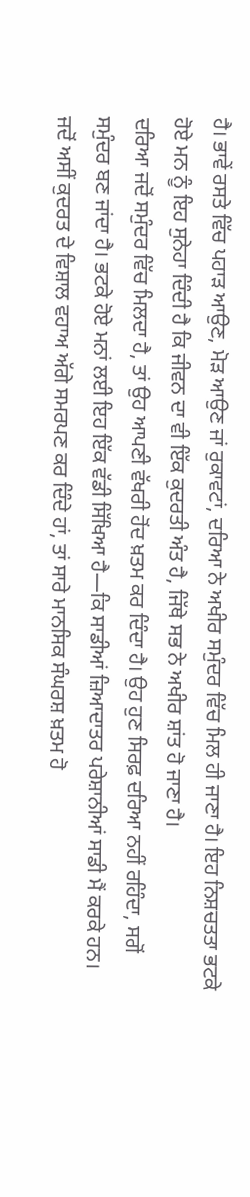ਹੈ। ਭਾਵੇਂ ਰਸਤੇ ਵਿੱਚ ਪਹਾੜ ਆਉਣ, ਮੋੜ ਆਉਣ ਜਾਂ ਰੁਕਾਵਟਾਂ, ਦਰਿਆ ਨੇ ਅਖੀਰ ਸਮੁੰਦਰ ਵਿੱਚ ਮਿਲ ਹੀ ਜਾਣਾ ਹੈ। ਇਹ ਨਿਸ਼ਚਤਤਾ ਭਟਕੇ ਹੋਏ ਮਨ ਨੂੰ ਇਹ ਸੁਨੇਹਾ ਦਿੰਦੀ ਹੈ ਕਿ ਜੀਵਨ ਦਾ ਵੀ ਇੱਕ ਕੁਦਰਤੀ ਅੰਤ ਹੈ, ਜਿੱਥੇ ਸਭ ਨੇ ਅਖੀਰ ਸ਼ਾਂਤ ਹੋ ਜਾਣਾ ਹੈ।
ਦਰਿਆ ਜਦੋਂ ਸਮੁੰਦਰ ਵਿੱਚ ਮਿਲਦਾ ਹੈ, ਤਾਂ ਉਹ ਆਪਣੀ ਵੱਖਰੀ ਹੋਂਦ ਖ਼ਤਮ ਕਰ ਦਿੰਦਾ ਹੈ। ਉਹ ਹੁਣ ਸਿਰਫ਼ ਦਰਿਆ ਨਹੀਂ ਰਹਿੰਦਾ, ਸਗੋਂ ਸਮੁੰਦਰ ਬਣ ਜਾਂਦਾ ਹੈ। ਭਟਕੇ ਹੋਏ ਮਨਾਂ ਲਈ ਇਹ ਇੱਕ ਵੱਡੀ ਸਿੱਖਿਆ ਹੈ—ਕਿ ਸਾਡੀਆਂ ਜ਼ਿਆਦਾਤਰ ਪਰੇਸ਼ਾਨੀਆਂ ਸਾਡੀ ਮੈਂ ਕਰਕੇ ਹਨ। ਜਦੋਂ ਅਸੀਂ ਕੁਦਰਤ ਦੇ ਵਿਸ਼ਾਲ ਵਹਾਅ ਅੱਗੇ ਸਮਰਪਣ ਕਰ ਦਿੰਦੇ ਹਾਂ, ਤਾਂ ਸਾਰੇ ਮਾਨਸਿਕ ਸੰਘਰਸ਼ ਖ਼ਤਮ ਹੋ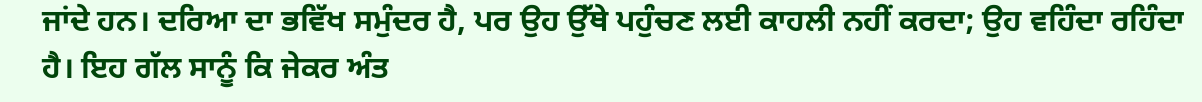ਜਾਂਦੇ ਹਨ। ਦਰਿਆ ਦਾ ਭਵਿੱਖ ਸਮੁੰਦਰ ਹੈ, ਪਰ ਉਹ ਉੱਥੇ ਪਹੁੰਚਣ ਲਈ ਕਾਹਲੀ ਨਹੀਂ ਕਰਦਾ; ਉਹ ਵਹਿੰਦਾ ਰਹਿੰਦਾ ਹੈ। ਇਹ ਗੱਲ ਸਾਨੂੰ ਕਿ ਜੇਕਰ ਅੰਤ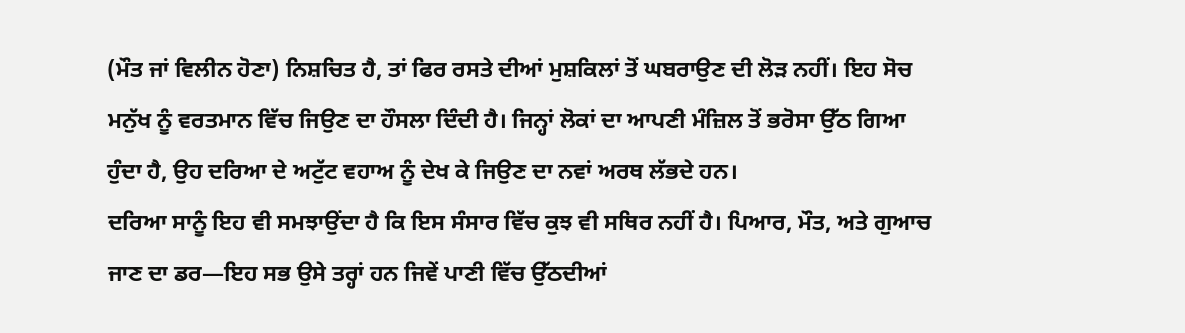(ਮੌਤ ਜਾਂ ਵਿਲੀਨ ਹੋਣਾ) ਨਿਸ਼ਚਿਤ ਹੈ, ਤਾਂ ਫਿਰ ਰਸਤੇ ਦੀਆਂ ਮੁਸ਼ਕਿਲਾਂ ਤੋਂ ਘਬਰਾਉਣ ਦੀ ਲੋੜ ਨਹੀਂ। ਇਹ ਸੋਚ ਮਨੁੱਖ ਨੂੰ ਵਰਤਮਾਨ ਵਿੱਚ ਜਿਉਣ ਦਾ ਹੌਸਲਾ ਦਿੰਦੀ ਹੈ। ਜਿਨ੍ਹਾਂ ਲੋਕਾਂ ਦਾ ਆਪਣੀ ਮੰਜ਼ਿਲ ਤੋਂ ਭਰੋਸਾ ਉੱਠ ਗਿਆ ਹੁੰਦਾ ਹੈ, ਉਹ ਦਰਿਆ ਦੇ ਅਟੁੱਟ ਵਹਾਅ ਨੂੰ ਦੇਖ ਕੇ ਜਿਉਣ ਦਾ ਨਵਾਂ ਅਰਥ ਲੱਭਦੇ ਹਨ।
ਦਰਿਆ ਸਾਨੂੰ ਇਹ ਵੀ ਸਮਝਾਉਂਦਾ ਹੈ ਕਿ ਇਸ ਸੰਸਾਰ ਵਿੱਚ ਕੁਝ ਵੀ ਸਥਿਰ ਨਹੀਂ ਹੈ। ਪਿਆਰ, ਮੌਤ, ਅਤੇ ਗੁਆਚ ਜਾਣ ਦਾ ਡਰ—ਇਹ ਸਭ ਉਸੇ ਤਰ੍ਹਾਂ ਹਨ ਜਿਵੇਂ ਪਾਣੀ ਵਿੱਚ ਉੱਠਦੀਆਂ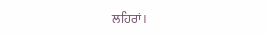ਲਹਿਰਾਂ।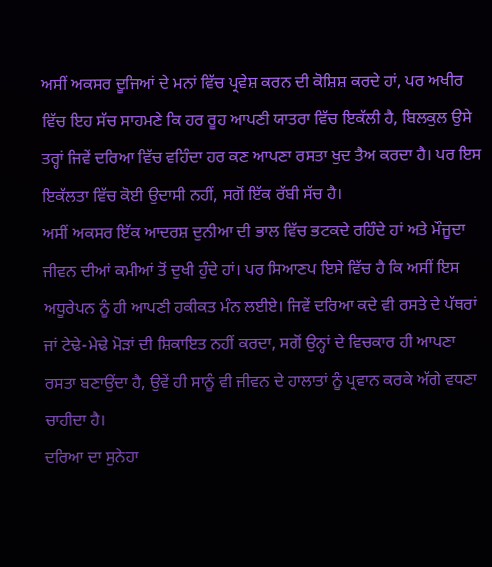ਅਸੀਂ ਅਕਸਰ ਦੂਜਿਆਂ ਦੇ ਮਨਾਂ ਵਿੱਚ ਪ੍ਰਵੇਸ਼ ਕਰਨ ਦੀ ਕੋਸ਼ਿਸ਼ ਕਰਦੇ ਹਾਂ, ਪਰ ਅਖੀਰ ਵਿੱਚ ਇਹ ਸੱਚ ਸਾਹਮਣੇ ਕਿ ਹਰ ਰੂਹ ਆਪਣੀ ਯਾਤਰਾ ਵਿੱਚ ਇਕੱਲੀ ਹੈ, ਬਿਲਕੁਲ ਉਸੇ ਤਰ੍ਹਾਂ ਜਿਵੇਂ ਦਰਿਆ ਵਿੱਚ ਵਹਿੰਦਾ ਹਰ ਕਣ ਆਪਣਾ ਰਸਤਾ ਖੁਦ ਤੈਅ ਕਰਦਾ ਹੈ। ਪਰ ਇਸ ਇਕੱਲਤਾ ਵਿੱਚ ਕੋਈ ਉਦਾਸੀ ਨਹੀਂ, ਸਗੋਂ ਇੱਕ ਰੱਬੀ ਸੱਚ ਹੈ।
ਅਸੀਂ ਅਕਸਰ ਇੱਕ ਆਦਰਸ਼ ਦੁਨੀਆ ਦੀ ਭਾਲ ਵਿੱਚ ਭਟਕਦੇ ਰਹਿੰਦੇ ਹਾਂ ਅਤੇ ਮੌਜੂਦਾ ਜੀਵਨ ਦੀਆਂ ਕਮੀਆਂ ਤੋਂ ਦੁਖੀ ਹੁੰਦੇ ਹਾਂ। ਪਰ ਸਿਆਣਪ ਇਸੇ ਵਿੱਚ ਹੈ ਕਿ ਅਸੀਂ ਇਸ ਅਧੂਰੇਪਨ ਨੂੰ ਹੀ ਆਪਣੀ ਹਕੀਕਤ ਮੰਨ ਲਈਏ। ਜਿਵੇਂ ਦਰਿਆ ਕਦੇ ਵੀ ਰਸਤੇ ਦੇ ਪੱਥਰਾਂ ਜਾਂ ਟੇਢੇ-ਮੇਢੇ ਮੋੜਾਂ ਦੀ ਸ਼ਿਕਾਇਤ ਨਹੀਂ ਕਰਦਾ, ਸਗੋਂ ਉਨ੍ਹਾਂ ਦੇ ਵਿਚਕਾਰ ਹੀ ਆਪਣਾ ਰਸਤਾ ਬਣਾਉਂਦਾ ਹੈ, ਉਵੇਂ ਹੀ ਸਾਨੂੰ ਵੀ ਜੀਵਨ ਦੇ ਹਾਲਾਤਾਂ ਨੂੰ ਪ੍ਰਵਾਨ ਕਰਕੇ ਅੱਗੇ ਵਧਣਾ ਚਾਹੀਦਾ ਹੈ।
ਦਰਿਆ ਦਾ ਸੁਨੇਹਾ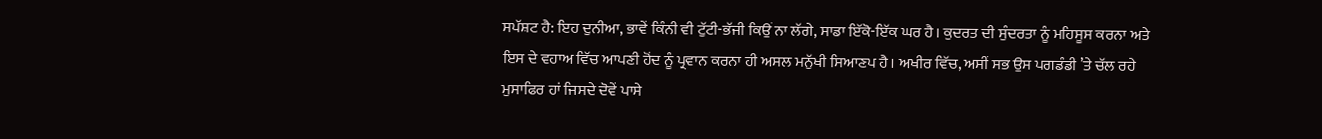ਸਪੱਸ਼ਟ ਹੈ: ਇਹ ਦੁਨੀਆ, ਭਾਵੇਂ ਕਿੰਨੀ ਵੀ ਟੁੱਟੀ-ਭੱਜੀ ਕਿਉਂ ਨਾ ਲੱਗੇ, ਸਾਡਾ ਇੱਕੋ-ਇੱਕ ਘਰ ਹੈ। ਕੁਦਰਤ ਦੀ ਸੁੰਦਰਤਾ ਨੂੰ ਮਹਿਸੂਸ ਕਰਨਾ ਅਤੇ ਇਸ ਦੇ ਵਹਾਅ ਵਿੱਚ ਆਪਣੀ ਹੋਂਦ ਨੂੰ ਪ੍ਰਵਾਨ ਕਰਨਾ ਹੀ ਅਸਲ ਮਨੁੱਖੀ ਸਿਆਣਪ ਹੈ। ਅਖੀਰ ਵਿੱਚ, ਅਸੀਂ ਸਭ ਉਸ ਪਗਡੰਡੀ ’ਤੇ ਚੱਲ ਰਹੇ ਮੁਸਾਫਿਰ ਹਾਂ ਜਿਸਦੇ ਦੋਵੇਂ ਪਾਸੇ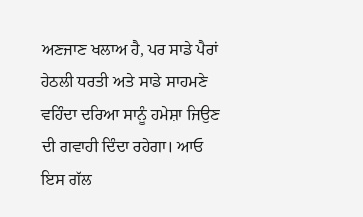ਅਣਜਾਣ ਖਲਾਅ ਹੈ, ਪਰ ਸਾਡੇ ਪੈਰਾਂ ਹੇਠਲੀ ਧਰਤੀ ਅਤੇ ਸਾਡੇ ਸਾਹਮਣੇ ਵਹਿੰਦਾ ਦਰਿਆ ਸਾਨੂੰ ਹਮੇਸ਼ਾ ਜਿਉਣ ਦੀ ਗਵਾਹੀ ਦਿੰਦਾ ਰਹੇਗਾ। ਆਓ ਇਸ ਗੱਲ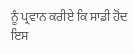ਨੂੰ ਪ੍ਰਵਾਨ ਕਰੀਏ ਕਿ ਸਾਡੀ ਹੋਂਦ ਇਸ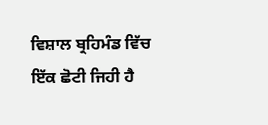ਵਿਸ਼ਾਲ ਬ੍ਰਹਿਮੰਡ ਵਿੱਚ ਇੱਕ ਛੋਟੀ ਜਿਹੀ ਹੈ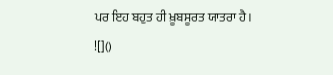ਪਰ ਇਹ ਬਹੁਤ ਹੀ ਖ਼ੂਬਸੂਰਤ ਯਾਤਰਾ ਹੈ।
![]()